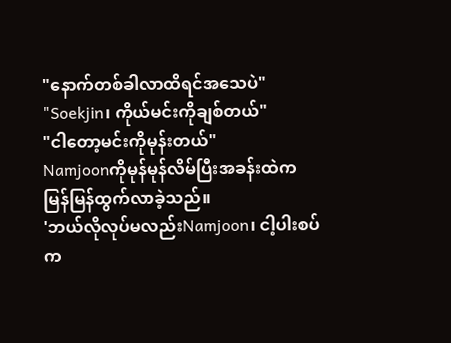"နောက်တစ်ခါလာထိရင်အသေပဲ"
"Soekjin၊ ကိုယ်မင်းကိုချစ်တယ်"
"ငါတော့မင်းကိုမုန်းတယ်"
Namjoonကိုမုန်မုန်လိမ်ပြီးအခန်းထဲက မြန်မြန်ထွက်လာခဲ့သည်။
'ဘယ်လိုလုပ်မလည်းNamjoon၊ ငါ့ပါးစပ်က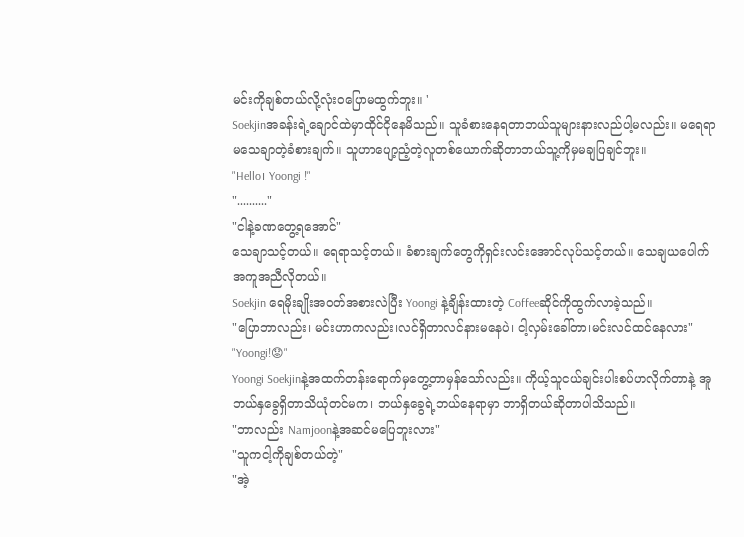မင်းကိုချစ်တယ်လို့လုံးဝပြောမထွက်ဘူး။ '
Soekjinအခန်းရဲ့ချောင်ထဲမှာထိုင်ငိုနေမိသည်။ သူခံစားနေရတာဘယ်သူများနားလည်ပါ့မလည်း။ မရေရာမသေချာတဲ့ခံစားချက်။ သူဟာပျော့ညံ့တဲ့လူတစ်ယောက်ဆိုတာဘယ်သူ့ကိုမှမချပြချင်ဘူး။
"Hello၊ Yoongi !"
".........."
"ငါနဲ့ခဏတွေ့ရအောင်"
သေချာသင့်တယ်။ ရေရာသင့်တယ်။ ခံစားချက်တွေကိုရှင်းလင်းအောင်လုပ်သင့်တယ်။ သေချယပေါက်အကူအညီလိုတယ်။
Soekjin ရေမိုးချိုးအဝတ်အစားလဲပြီး Yoongi နဲ့ချိန်းထားတဲ့ Coffeeဆိုင်ကိုထွက်လာခဲ့သည်။
"ပြောဘာလည်း၊ မင်းဟာကလည်း၊လင်ရှိတာလင်နားမနေပဲ၊ ငါ့လှမ်းခေါ်တာ၊မင်းလင်ထင်နေလား"
"Yoongi!😟"
Yoongi Soekjinနဲ့အထက်တန်းရောက်မှတွေ့တာမှန်သော်လည်း။ ကိုယ့်သူငယ်ချင်းပါးစပ်ဟလိုက်တာနဲ့ အူဘယ်နှခွေရှိတာသိယုံတင်မက၊ ဘယ်နှခွေရဲ့ဘယ်နေရာမှာ ဘာရှိတယ်ဆိုတာပါသိသည်။
"ဘာလည်း Namjoonနဲ့အဆင်မပြေဘူးလား"
"သူကငါ့ကိုချစ်တယ်တဲ့"
"အဲ့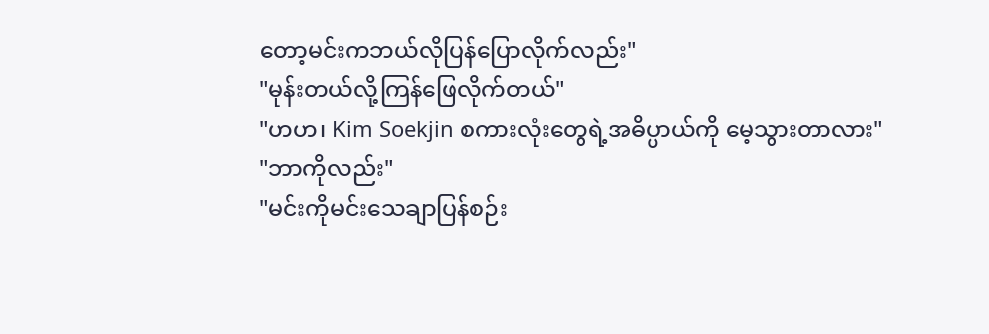တော့မင်းကဘယ်လိုပြန်ပြောလိုက်လည်း"
"မုန်းတယ်လို့ကြန်ဖြေလိုက်တယ်"
"ဟဟ၊ Kim Soekjin စကားလုံးတွေရဲ့အဓိပ္ပာယ်ကို မေ့သွားတာလား"
"ဘာကိုလည်း"
"မင်းကိုမင်းသေချာပြန်စဉ်း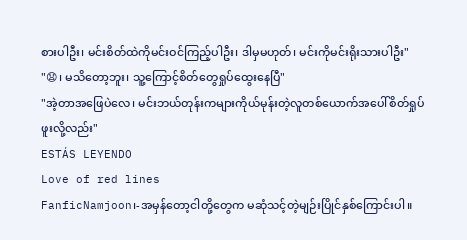စားပါဦး၊ မင်းစိတ်ထဲကိုမင်းဝင်ကြည့်ပါဦး၊ ဒါမှမဟုတ်၊ မင်းကိုမင်းရိုးသားပါဦး"
"😧၊ မသိတော့ဘူး၊ သူ့ကြောင့်စိတ်တွေရှုပ်ထွေးနေပြီ"
"အဲ့တာအဖြေပဲလေ၊ မင်းဘယ်တုန်းကများကိုယ်မုန်းတဲ့လူတစ်ယောက်အပေါ်စိတ်ရှုပ်ဖူးလို့လည်း"
ESTÁS LEYENDO
Love of red lines
FanficNamjoon၊-အမှန်တော့ငါတို့တွေက မဆုံသင့်တဲ့မျဉ်းပြိုင်နှစ်ကြောင်းပါ။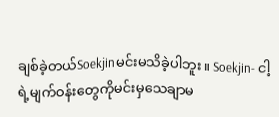ချစ်ခဲ့တယ်Soekjinမင်းမသိခဲ့ပါဘူး။ Soekjin- ငါ့ရဲ့မျက်ဝန်းတွေကိုမင်းမှသေချာမ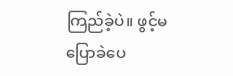ကြည်ခဲ့ပဲ။ ဖွင့်မပြောခဲပေ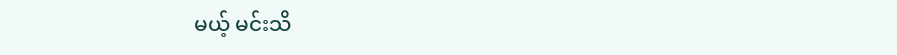မယ့် မင်းသိ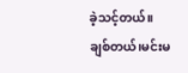ခဲ့သင့်တယ်။ ချစ်တယ်၊မင်းမ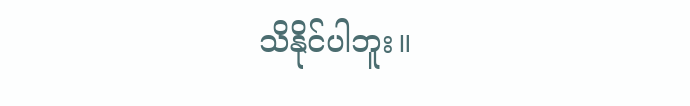သိနိုင်ပါဘူး။